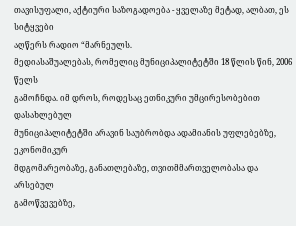თავისუფალი, აქტიური საზოგადოება - ყველაზე მეტად, ალბათ, ეს სიტყვები
აღწერს რადიო “მარნეულს.
მედიასაშუალებას, რომელიც მუნიციპალიტეტში 18 წლის წინ, 2006 წელს
გამოჩნდა. იმ დროს, როდესაც ეთნიკური უმცირესობებით დასახლებულ
მუნიციპალიტეტში არავინ საუბრობდა ადამიანის უფლებებზე, ეკონომიკურ
მდგომარეობაზე, განათლებაზე, თვითმმართველობასა და არსებულ
გამოწვევებზე,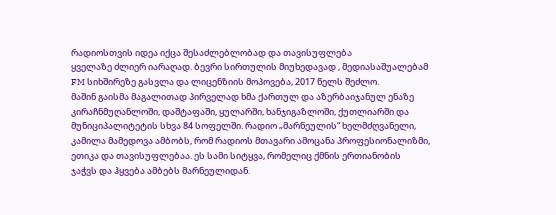რადიოსთვის იდეა იქცა შესაძლებლობად და თავისუფლება
ყველაზე ძლიერ იარაღად. ბევრი სირთულის მიუხედავად , მედიასაშუალებამ
FM სიხშირეზე გასვლა და ლიცენზიის მოპოვება, 2017 წელს შეძლო.
მაშინ გაისმა მაგალითად პირველად ხმა ქართულ და აზერბაიჯანულ ენაზე
კირაჩნმუღანლოში, დაშტაფაში, ყულარში, ხანჯიგაზლოში, ქუთლიარში და
მუნიციპალიტეტის სხვა 84 სოფელში. რადიო „მარნეულის“ ხელმძღვანელი,
კამილა მამედოვა ამბობს, რომ რადიოს მთავარი ამოცანა პროფესიონალიზმი,
ეთიკა და თავისუფლებაა. ეს სამი სიტყვა, რომელიც ქმნის ერთიანობის
ჯაჭვს და ჰყვება ამბებს მარნეულიდან.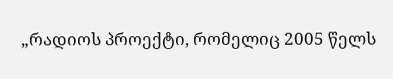„რადიოს პროექტი, რომელიც 2005 წელს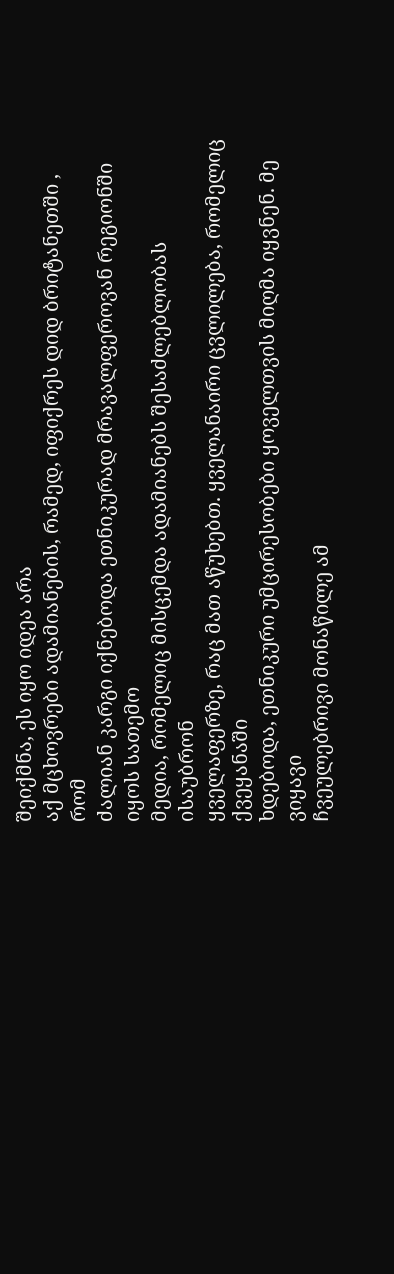შეიქმნა, ეს იყო იდეა არა
აქ მცხოვრები ადამიანების, რამედ, იფიქრეს დიდ ბრიტანეთში , რომ
ძალიან კარგი იქნებოდა ეთნიკურად მრავალფეროვან რეგიონში იყოს სათემო
მედია, რომელიც მისცემდა ადამიანებს შესაძლებლობას ისაუბრონ
ყველაფერზე, რაც მათ აწუხებთ. ყველანაირი ცვლილება, რომელიც ქვეყანაში
ხდებოდა, ეთნიკური უმცირესობები ყოველთვის მიღმა იყვნენ. მე ვიყავი
ჩვეულებრივი მონაწილე ამ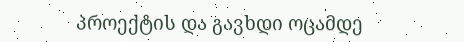პროექტის და გავხდი ოცამდე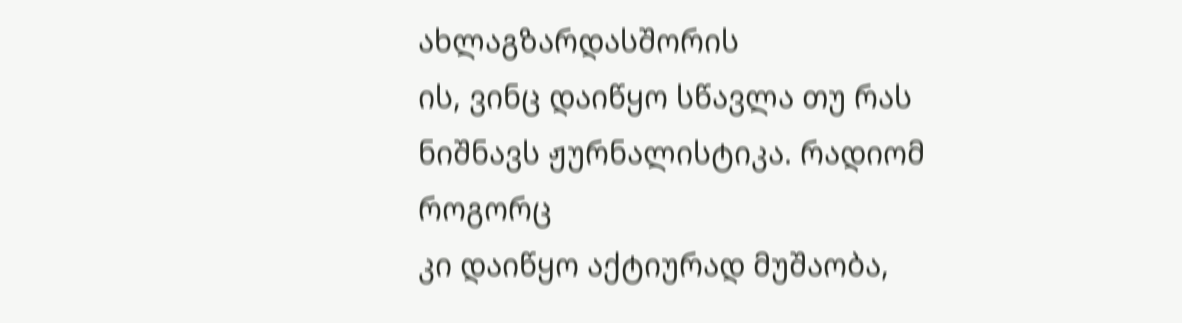ახლაგზარდასშორის
ის, ვინც დაიწყო სწავლა თუ რას ნიშნავს ჟურნალისტიკა. რადიომ როგორც
კი დაიწყო აქტიურად მუშაობა,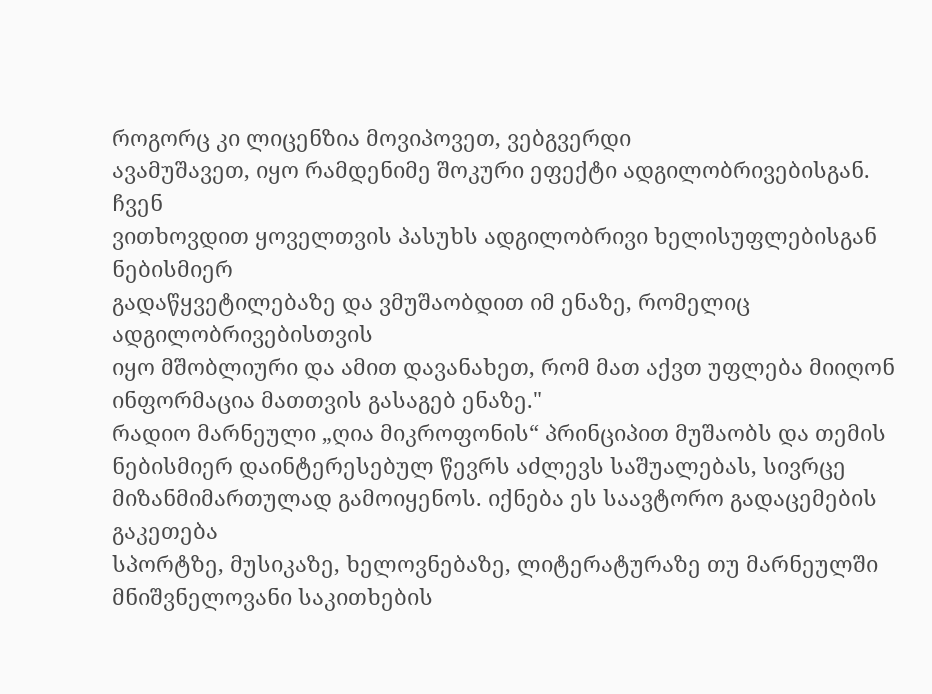როგორც კი ლიცენზია მოვიპოვეთ, ვებგვერდი
ავამუშავეთ, იყო რამდენიმე შოკური ეფექტი ადგილობრივებისგან. ჩვენ
ვითხოვდით ყოველთვის პასუხს ადგილობრივი ხელისუფლებისგან ნებისმიერ
გადაწყვეტილებაზე და ვმუშაობდით იმ ენაზე, რომელიც ადგილობრივებისთვის
იყო მშობლიური და ამით დავანახეთ, რომ მათ აქვთ უფლება მიიღონ
ინფორმაცია მათთვის გასაგებ ენაზე."
რადიო მარნეული „ღია მიკროფონის“ პრინციპით მუშაობს და თემის
ნებისმიერ დაინტერესებულ წევრს აძლევს საშუალებას, სივრცე
მიზანმიმართულად გამოიყენოს. იქნება ეს საავტორო გადაცემების გაკეთება
სპორტზე, მუსიკაზე, ხელოვნებაზე, ლიტერატურაზე თუ მარნეულში
მნიშვნელოვანი საკითხების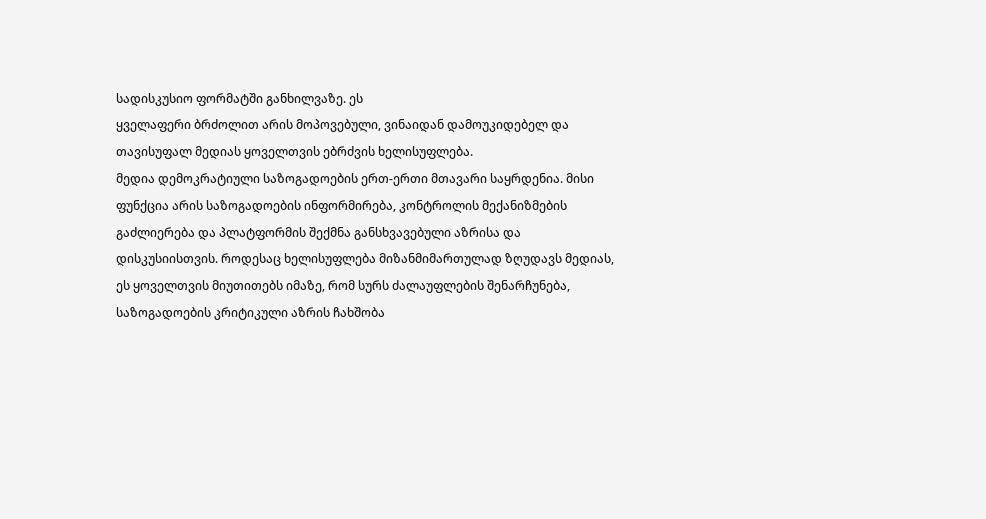სადისკუსიო ფორმატში განხილვაზე. ეს
ყველაფერი ბრძოლით არის მოპოვებული, ვინაიდან დამოუკიდებელ და
თავისუფალ მედიას ყოველთვის ებრძვის ხელისუფლება.
მედია დემოკრატიული საზოგადოების ერთ-ერთი მთავარი საყრდენია. მისი
ფუნქცია არის საზოგადოების ინფორმირება, კონტროლის მექანიზმების
გაძლიერება და პლატფორმის შექმნა განსხვავებული აზრისა და
დისკუსიისთვის. როდესაც ხელისუფლება მიზანმიმართულად ზღუდავს მედიას,
ეს ყოველთვის მიუთითებს იმაზე, რომ სურს ძალაუფლების შენარჩუნება,
საზოგადოების კრიტიკული აზრის ჩახშობა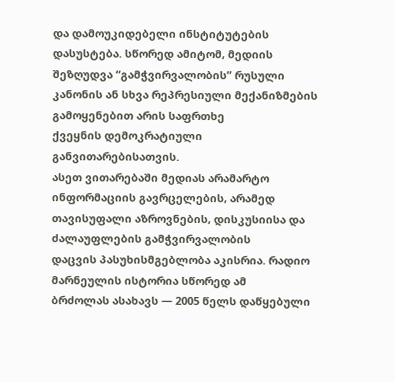და დამოუკიდებელი ინსტიტუტების
დასუსტება. სწორედ ამიტომ, მედიის შეზღუდვა “გამჭვირვალობის” რუსული
კანონის ან სხვა რეპრესიული მექანიზმების გამოყენებით არის საფრთხე
ქვეყნის დემოკრატიული განვითარებისათვის.
ასეთ ვითარებაში მედიას არამარტო ინფორმაციის გავრცელების, არამედ
თავისუფალი აზროვნების, დისკუსიისა და ძალაუფლების გამჭვირვალობის
დაცვის პასუხისმგებლობა აკისრია. რადიო მარნეულის ისტორია სწორედ ამ
ბრძოლას ასახავს — 2005 წელს დაწყებული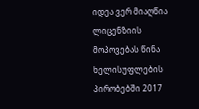იდეა ვერ მიაღწია ლიცენზიის
მოპოვებას წინა ხელისუფლების პირობებში 2017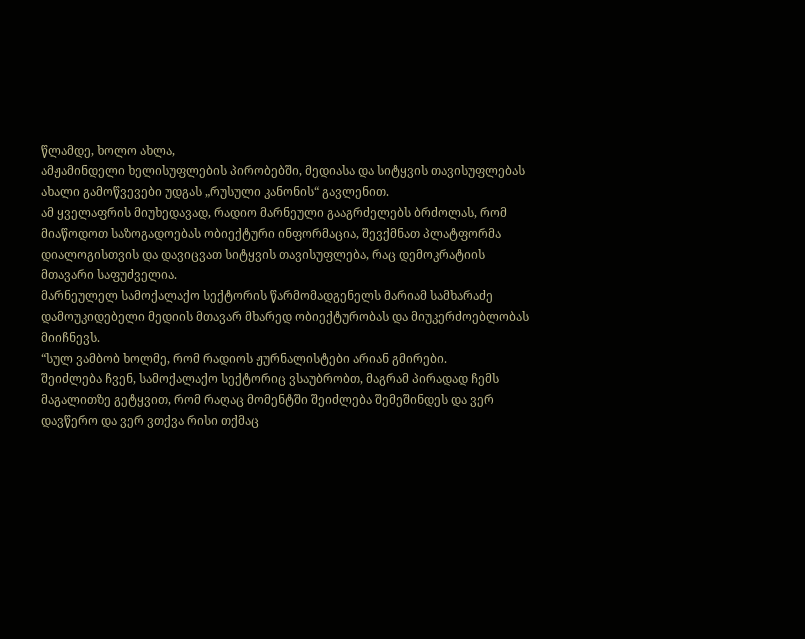წლამდე, ხოლო ახლა,
ამჟამინდელი ხელისუფლების პირობებში, მედიასა და სიტყვის თავისუფლებას
ახალი გამოწვევები უდგას „რუსული კანონის“ გავლენით.
ამ ყველაფრის მიუხედავად, რადიო მარნეული გააგრძელებს ბრძოლას, რომ
მიაწოდოთ საზოგადოებას ობიექტური ინფორმაცია, შევქმნათ პლატფორმა
დიალოგისთვის და დავიცვათ სიტყვის თავისუფლება, რაც დემოკრატიის
მთავარი საფუძველია.
მარნეულელ სამოქალაქო სექტორის წარმომადგენელს მარიამ სამხარაძე
დამოუკიდებელი მედიის მთავარ მხარედ ობიექტურობას და მიუკერძოებლობას
მიიჩნევს.
“სულ ვამბობ ხოლმე, რომ რადიოს ჟურნალისტები არიან გმირები.
შეიძლება ჩვენ, სამოქალაქო სექტორიც ვსაუბრობთ, მაგრამ პირადად ჩემს
მაგალითზე გეტყვით, რომ რაღაც მომენტში შეიძლება შემეშინდეს და ვერ
დავწერო და ვერ ვთქვა რისი თქმაც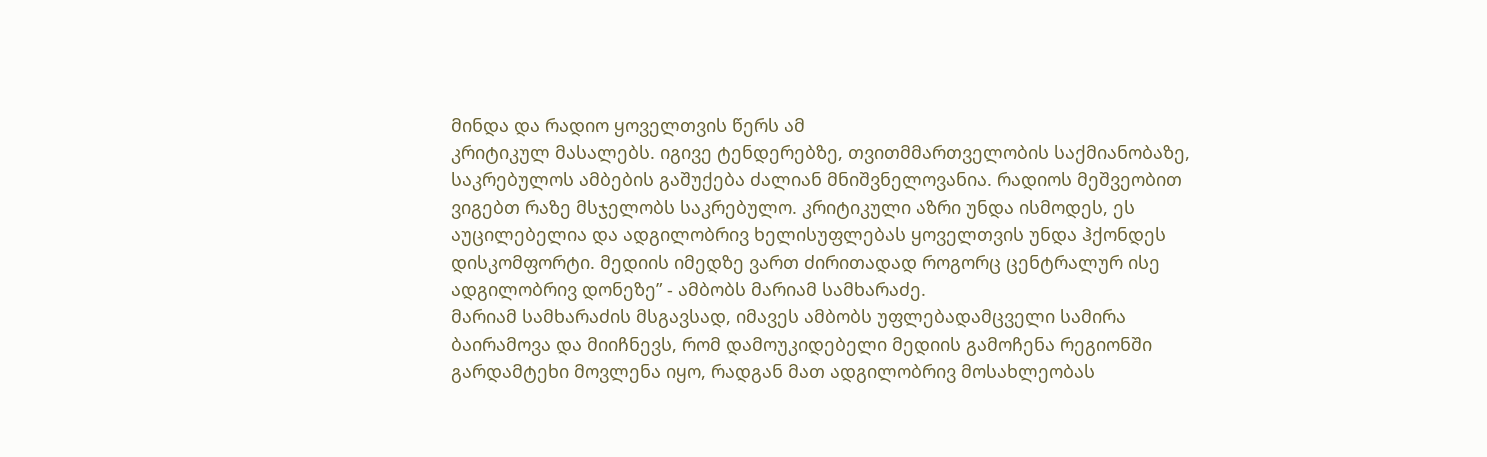მინდა და რადიო ყოველთვის წერს ამ
კრიტიკულ მასალებს. იგივე ტენდერებზე, თვითმმართველობის საქმიანობაზე,
საკრებულოს ამბების გაშუქება ძალიან მნიშვნელოვანია. რადიოს მეშვეობით
ვიგებთ რაზე მსჯელობს საკრებულო. კრიტიკული აზრი უნდა ისმოდეს, ეს
აუცილებელია და ადგილობრივ ხელისუფლებას ყოველთვის უნდა ჰქონდეს
დისკომფორტი. მედიის იმედზე ვართ ძირითადად როგორც ცენტრალურ ისე
ადგილობრივ დონეზე” - ამბობს მარიამ სამხარაძე.
მარიამ სამხარაძის მსგავსად, იმავეს ამბობს უფლებადამცველი სამირა
ბაირამოვა და მიიჩნევს, რომ დამოუკიდებელი მედიის გამოჩენა რეგიონში
გარდამტეხი მოვლენა იყო, რადგან მათ ადგილობრივ მოსახლეობას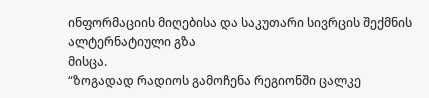ინფორმაციის მიღებისა და საკუთარი სივრცის შექმნის ალტერნატიული გზა
მისცა.
“ზოგადად რადიოს გამოჩენა რეგიონში ცალკე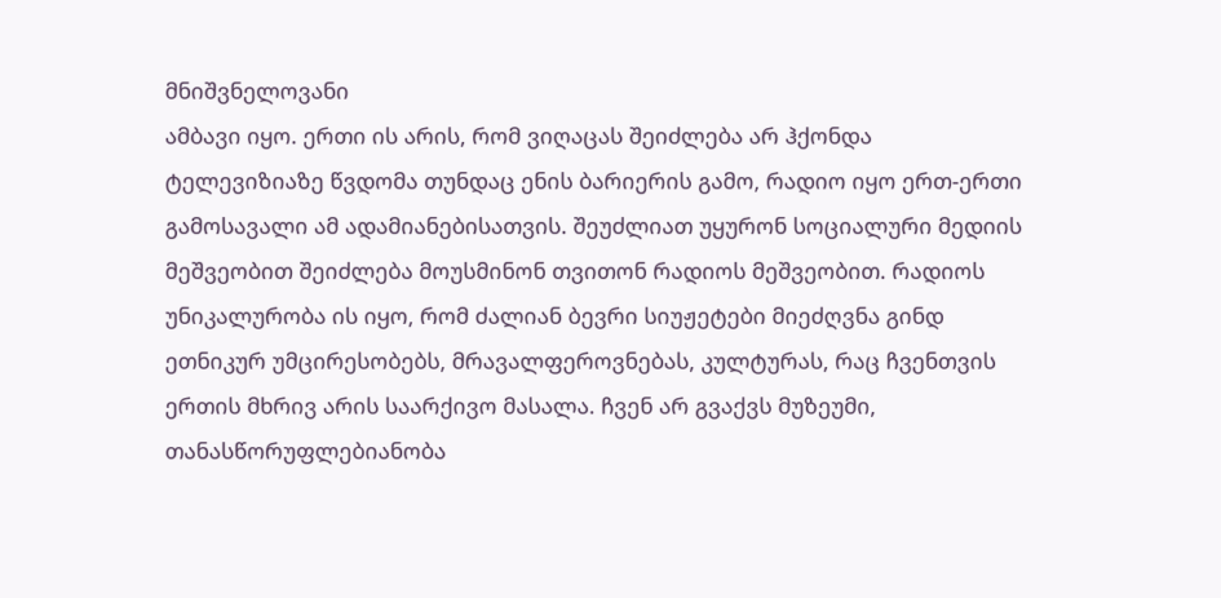მნიშვნელოვანი
ამბავი იყო. ერთი ის არის, რომ ვიღაცას შეიძლება არ ჰქონდა
ტელევიზიაზე წვდომა თუნდაც ენის ბარიერის გამო, რადიო იყო ერთ-ერთი
გამოსავალი ამ ადამიანებისათვის. შეუძლიათ უყურონ სოციალური მედიის
მეშვეობით შეიძლება მოუსმინონ თვითონ რადიოს მეშვეობით. რადიოს
უნიკალურობა ის იყო, რომ ძალიან ბევრი სიუჟეტები მიეძღვნა გინდ
ეთნიკურ უმცირესობებს, მრავალფეროვნებას, კულტურას, რაც ჩვენთვის
ერთის მხრივ არის საარქივო მასალა. ჩვენ არ გვაქვს მუზეუმი,
თანასწორუფლებიანობა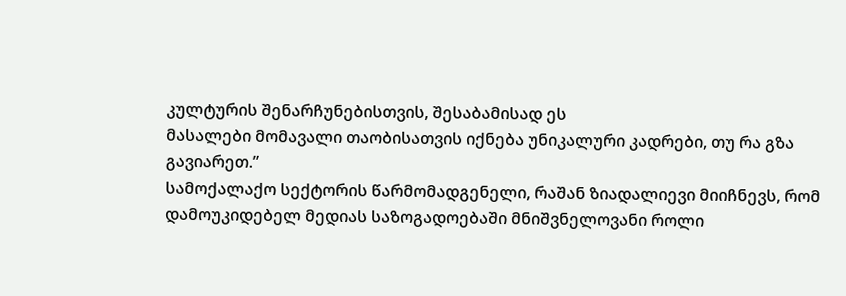კულტურის შენარჩუნებისთვის, შესაბამისად ეს
მასალები მომავალი თაობისათვის იქნება უნიკალური კადრები, თუ რა გზა
გავიარეთ.”
სამოქალაქო სექტორის წარმომადგენელი, რაშან ზიადალიევი მიიჩნევს, რომ
დამოუკიდებელ მედიას საზოგადოებაში მნიშვნელოვანი როლი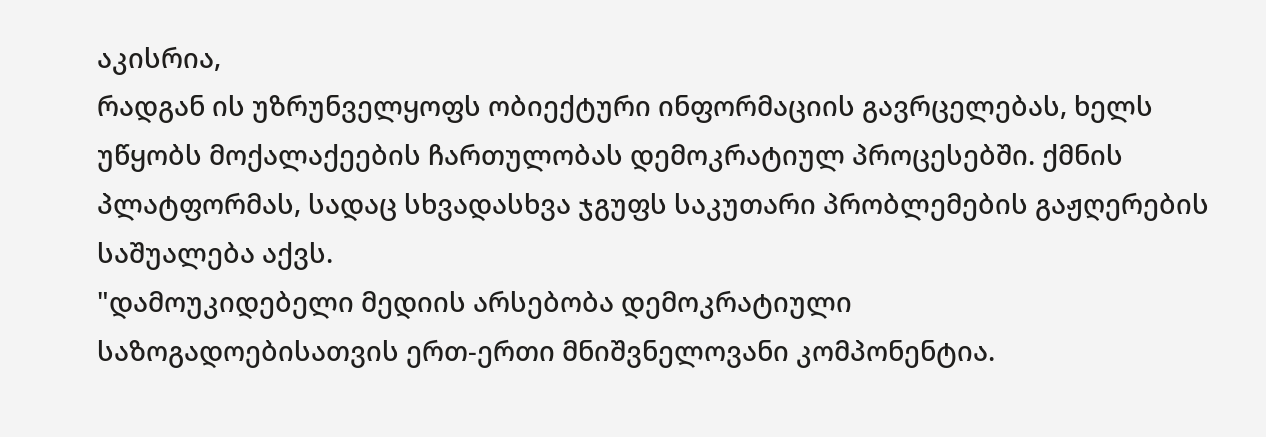აკისრია,
რადგან ის უზრუნველყოფს ობიექტური ინფორმაციის გავრცელებას, ხელს
უწყობს მოქალაქეების ჩართულობას დემოკრატიულ პროცესებში. ქმნის
პლატფორმას, სადაც სხვადასხვა ჯგუფს საკუთარი პრობლემების გაჟღერების
საშუალება აქვს.
"დამოუკიდებელი მედიის არსებობა დემოკრატიული
საზოგადოებისათვის ერთ-ერთი მნიშვნელოვანი კომპონენტია.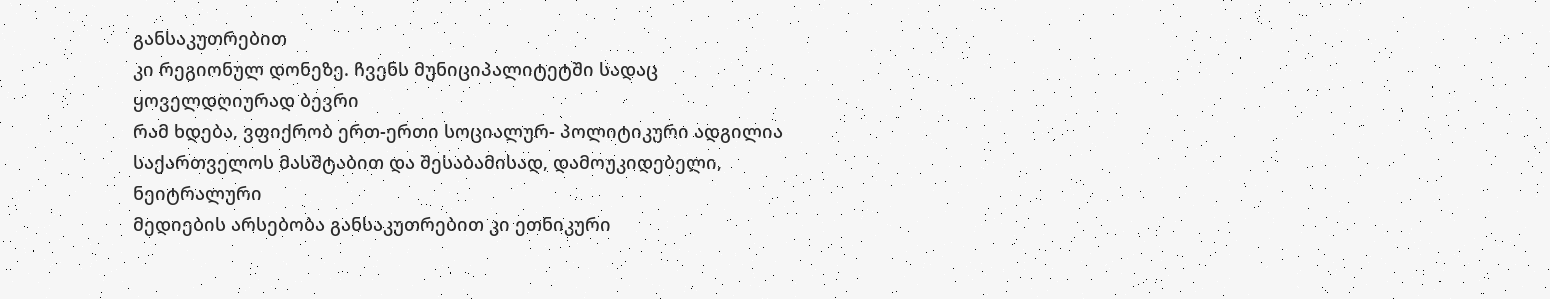განსაკუთრებით
კი რეგიონულ დონეზე. ჩვენს მუნიციპალიტეტში სადაც ყოველდღიურად ბევრი
რამ ხდება, ვფიქრობ ერთ-ერთი სოციალურ- პოლიტიკური ადგილია
საქართველოს მასშტაბით და შესაბამისად, დამოუკიდებელი, ნეიტრალური
მედიების არსებობა განსაკუთრებით კი ეთნიკური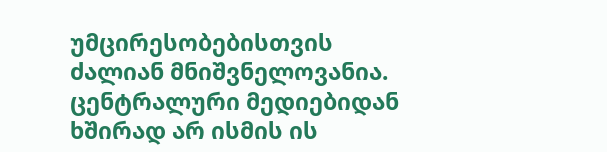უმცირესობებისთვის
ძალიან მნიშვნელოვანია. ცენტრალური მედიებიდან ხშირად არ ისმის ის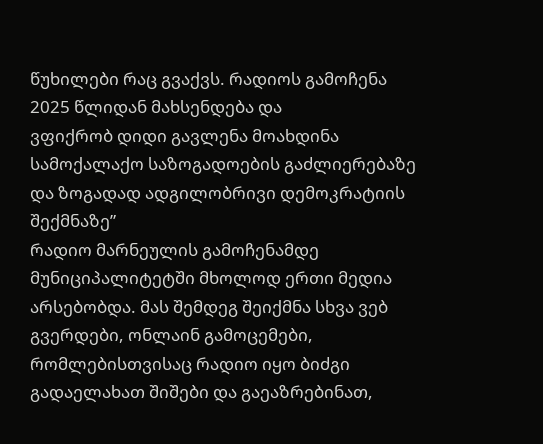წუხილები რაც გვაქვს. რადიოს გამოჩენა 2025 წლიდან მახსენდება და
ვფიქრობ დიდი გავლენა მოახდინა სამოქალაქო საზოგადოების გაძლიერებაზე
და ზოგადად ადგილობრივი დემოკრატიის შექმნაზე”
რადიო მარნეულის გამოჩენამდე მუნიციპალიტეტში მხოლოდ ერთი მედია
არსებობდა. მას შემდეგ შეიქმნა სხვა ვებ გვერდები, ონლაინ გამოცემები,
რომლებისთვისაც რადიო იყო ბიძგი გადაელახათ შიშები და გაეაზრებინათ,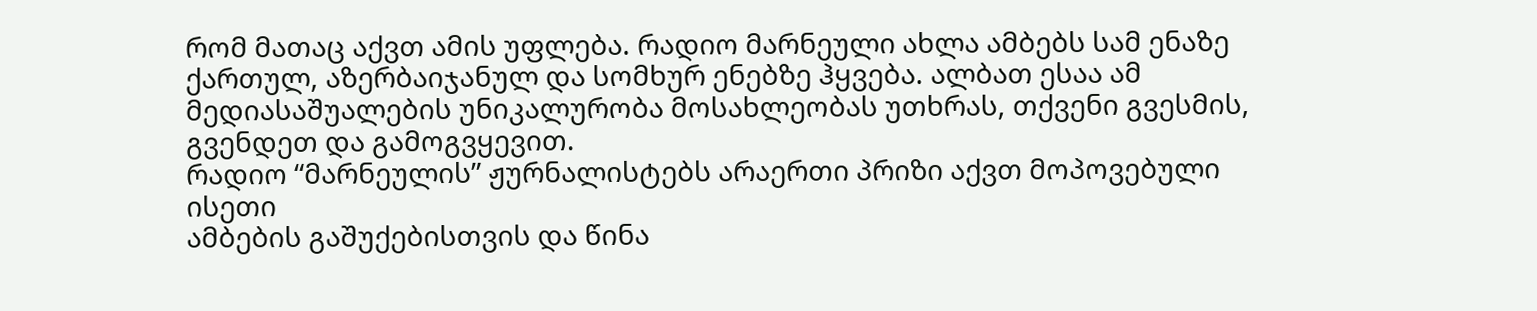რომ მათაც აქვთ ამის უფლება. რადიო მარნეული ახლა ამბებს სამ ენაზე
ქართულ, აზერბაიჯანულ და სომხურ ენებზე ჰყვება. ალბათ ესაა ამ
მედიასაშუალების უნიკალურობა მოსახლეობას უთხრას, თქვენი გვესმის,
გვენდეთ და გამოგვყევით.
რადიო “მარნეულის” ჟურნალისტებს არაერთი პრიზი აქვთ მოპოვებული ისეთი
ამბების გაშუქებისთვის და წინა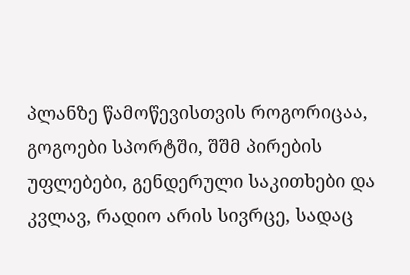პლანზე წამოწევისთვის როგორიცაა,
გოგოები სპორტში, შშმ პირების უფლებები, გენდერული საკითხები და
კვლავ, რადიო არის სივრცე, სადაც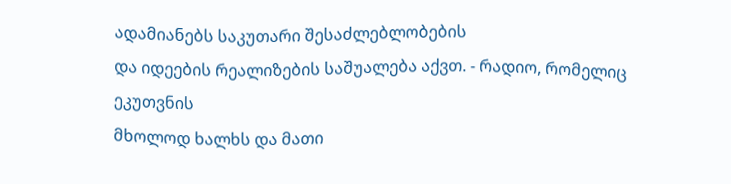ადამიანებს საკუთარი შესაძლებლობების
და იდეების რეალიზების საშუალება აქვთ. - რადიო, რომელიც ეკუთვნის
მხოლოდ ხალხს და მათი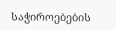საჭიროებების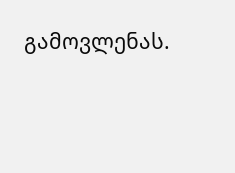გამოვლენას.